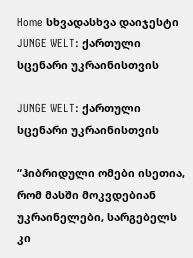Home სხვადასხვა დაიჯესტი JUNGE WELT: ქართული სცენარი უკრაინისთვის

JUNGE WELT: ქართული სცენარი უკრაინისთვის

“ჰიბრიდული ომები ისეთია, რომ მასში მოკვდებიან უკრაინელები, სარგებელს კი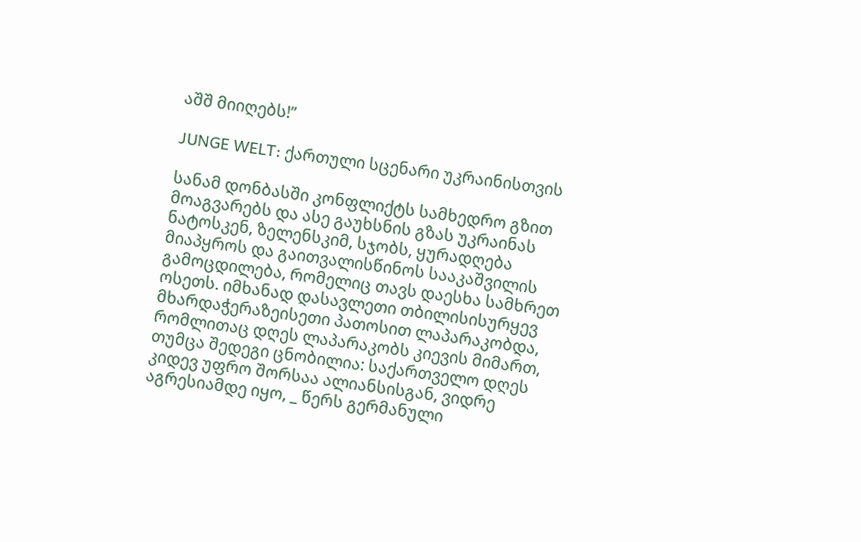აშშ მიიღებს!”

JUNGE WELT: ქართული სცენარი უკრაინისთვის

სანამ დონბასში კონფლიქტს სამხედრო გზით მოაგვარებს და ასე გაუხსნის გზას უკრაინას ნატოსკენ, ზელენსკიმ, სჯობს, ყურადღება მიაპყროს და გაითვალისწინოს სააკაშვილის გამოცდილება, რომელიც თავს დაესხა სამხრეთ ოსეთს. იმხანად დასავლეთი თბილისისურყევ მხარდაჭერაზეისეთი პათოსით ლაპარაკობდა, რომლითაც დღეს ლაპარაკობს კიევის მიმართ, თუმცა შედეგი ცნობილია: საქართველო დღეს კიდევ უფრო შორსაა ალიანსისგან, ვიდრე აგრესიამდე იყო, _ წერს გერმანული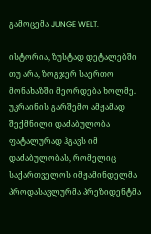გამოცემა JUNGE WELT.

ისტორია, ზუსტად დეტალებში თუ არა, ზოგჯერ საერთო მონახაზში მეორდება ხოლმე. უკრაინის გარშემო ამჟამად შექმნილი დაძაბულობა ფატალურად ჰგავს იმ დაძაბულობას, რომელიც საქართველოს იმჟამინდელმა პროდასავლურმა პრეზიდენტმა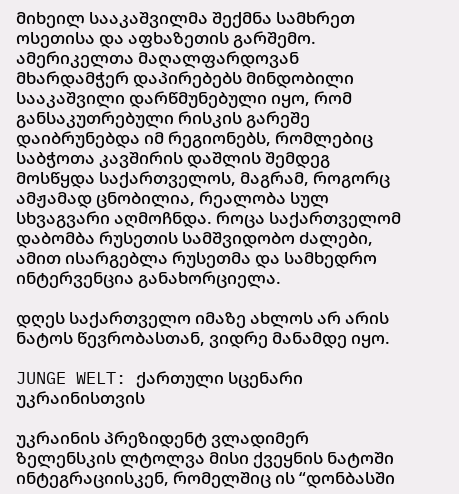მიხეილ სააკაშვილმა შექმნა სამხრეთ ოსეთისა და აფხაზეთის გარშემო. ამერიკელთა მაღალფარდოვან მხარდამჭერ დაპირებებს მინდობილი სააკაშვილი დარწმუნებული იყო, რომ განსაკუთრებული რისკის გარეშე დაიბრუნებდა იმ რეგიონებს, რომლებიც საბჭოთა კავშირის დაშლის შემდეგ მოსწყდა საქართველოს, მაგრამ, როგორც ამჟამად ცნობილია, რეალობა სულ სხვაგვარი აღმოჩნდა. როცა საქართველომ დაბომბა რუსეთის სამშვიდობო ძალები, ამით ისარგებლა რუსეთმა და სამხედრო ინტერვენცია განახორციელა.

დღეს საქართველო იმაზე ახლოს არ არის ნატოს წევრობასთან, ვიდრე მანამდე იყო.

JUNGE WELT: ქართული სცენარი უკრაინისთვის

უკრაინის პრეზიდენტ ვლადიმერ ზელენსკის ლტოლვა მისი ქვეყნის ნატოში ინტეგრაციისკენ, რომელშიც ის “დონბასში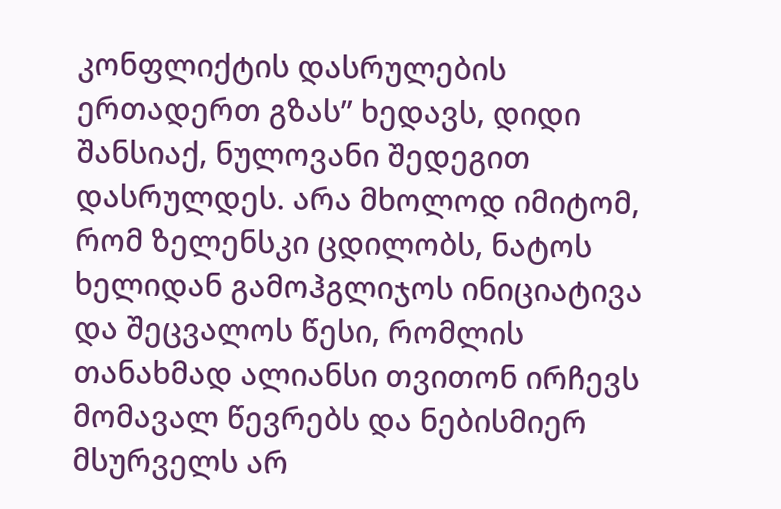კონფლიქტის დასრულების ერთადერთ გზას” ხედავს, დიდი შანსიაქ, ნულოვანი შედეგით დასრულდეს. არა მხოლოდ იმიტომ, რომ ზელენსკი ცდილობს, ნატოს ხელიდან გამოჰგლიჯოს ინიციატივა და შეცვალოს წესი, რომლის თანახმად ალიანსი თვითონ ირჩევს მომავალ წევრებს და ნებისმიერ მსურველს არ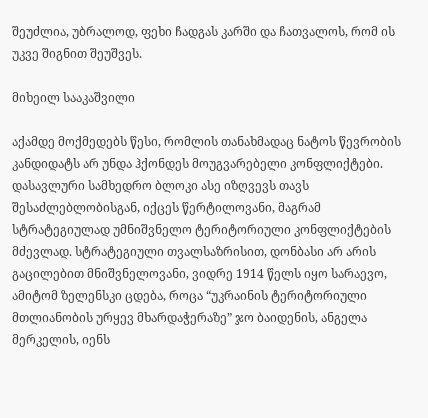შეუძლია, უბრალოდ, ფეხი ჩადგას კარში და ჩათვალოს, რომ ის უკვე შიგნით შეუშვეს.

მიხეილ სააკაშვილი

აქამდე მოქმედებს წესი, რომლის თანახმადაც ნატოს წევრობის კანდიდატს არ უნდა ჰქონდეს მოუგვარებელი კონფლიქტები. დასავლური სამხედრო ბლოკი ასე იზღვევს თავს შესაძლებლობისგან, იქცეს წერტილოვანი, მაგრამ სტრატეგიულად უმნიშვნელო ტერიტორიული კონფლიქტების მძევლად. სტრატეგიული თვალსაზრისით, დონბასი არ არის გაცილებით მნიშვნელოვანი, ვიდრე 1914 წელს იყო სარაევო, ამიტომ ზელენსკი ცდება, როცა “უკრაინის ტერიტორიული მთლიანობის ურყევ მხარდაჭერაზე” ჯო ბაიდენის, ანგელა მერკელის, იენს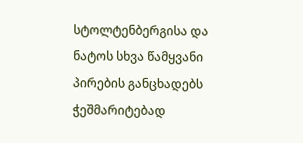სტოლტენბერგისა და ნატოს სხვა წამყვანი პირების განცხადებს ჭეშმარიტებად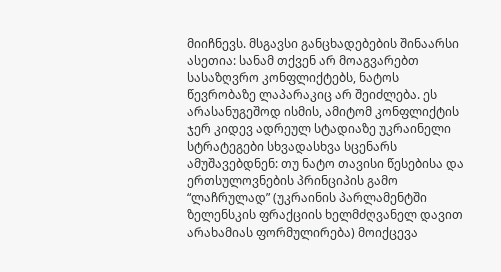მიიჩნევს. მსგავსი განცხადებების შინაარსი ასეთია: სანამ თქვენ არ მოაგვარებთ სასაზღვრო კონფლიქტებს, ნატოს წევრობაზე ლაპარაკიც არ შეიძლება. ეს არასანუგეშოდ ისმის, ამიტომ კონფლიქტის ჯერ კიდევ ადრეულ სტადიაზე უკრაინელი სტრატეგები სხვადასხვა სცენარს ამუშავებდნენ: თუ ნატო თავისი წესებისა და ერთსულოვნების პრინციპის გამო “ლაჩრულად” (უკრაინის პარლამენტში ზელენსკის ფრაქციის ხელმძღვანელ დავით არახამიას ფორმულირება) მოიქცევა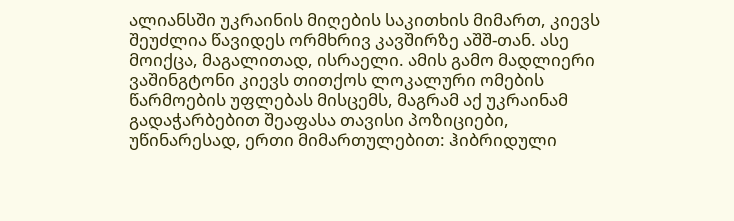ალიანსში უკრაინის მიღების საკითხის მიმართ, კიევს შეუძლია წავიდეს ორმხრივ კავშირზე აშშ-თან. ასე მოიქცა, მაგალითად, ისრაელი. ამის გამო მადლიერი ვაშინგტონი კიევს თითქოს ლოკალური ომების წარმოების უფლებას მისცემს, მაგრამ აქ უკრაინამ გადაჭარბებით შეაფასა თავისი პოზიციები, უწინარესად, ერთი მიმართულებით: ჰიბრიდული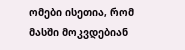ომები ისეთია, რომ მასში მოკვდებიან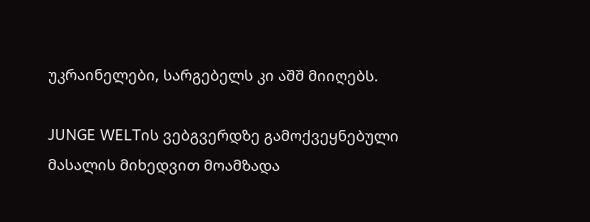უკრაინელები, სარგებელს კი აშშ მიიღებს.

JUNGE WELTის ვებგვერდზე გამოქვეყნებული მასალის მიხედვით მოამზადა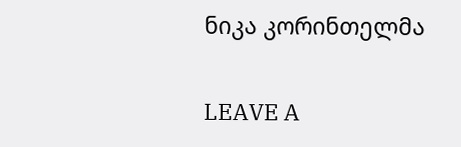ნიკა კორინთელმა

LEAVE A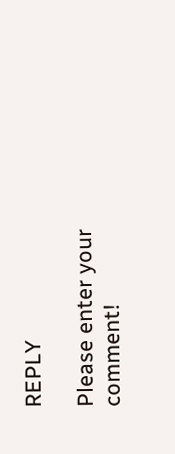REPLY

Please enter your comment!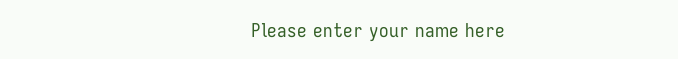Please enter your name here